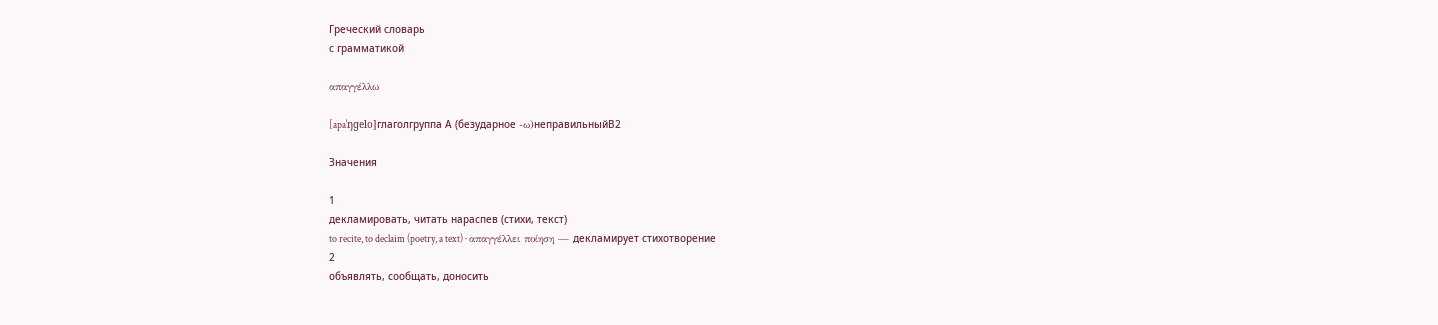Греческий словарь
с грамматикой

απαγγέλλω

[apaˈŋɡelo]глаголгруппа А (безударное -ω)неправильныйB2

Значения

1
декламировать, читать нараспев (стихи, текст)
to recite, to declaim (poetry, a text) · απαγγέλλει ποίηση — декламирует стихотворение
2
объявлять, сообщать, доносить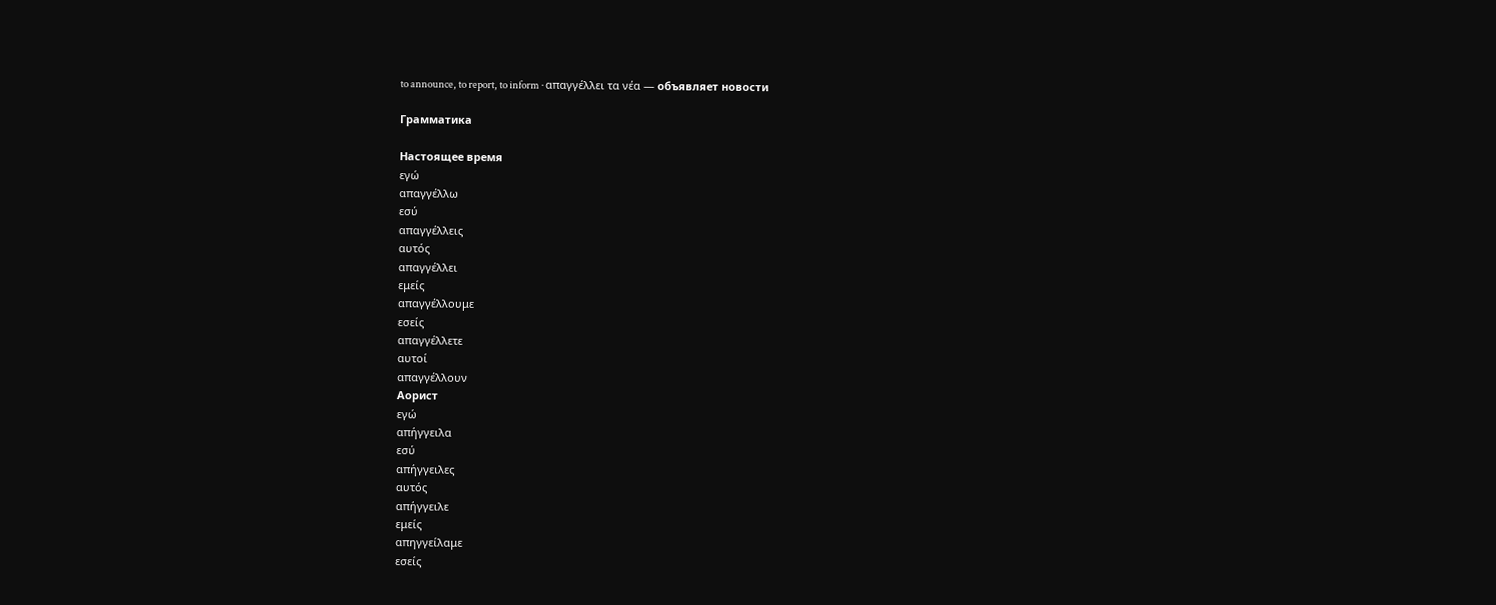to announce, to report, to inform · απαγγέλλει τα νέα — объявляет новости

Грамматика

Настоящее время
εγώ
απαγγέλλω
εσύ
απαγγέλλεις
αυτός
απαγγέλλει
εμείς
απαγγέλλουμε
εσείς
απαγγέλλετε
αυτοί
απαγγέλλουν
Аорист
εγώ
απήγγειλα
εσύ
απήγγειλες
αυτός
απήγγειλε
εμείς
απηγγείλαμε
εσείς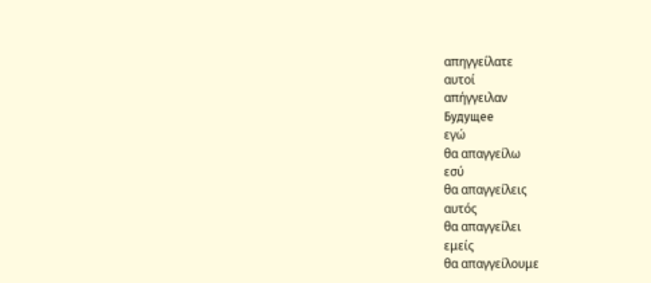απηγγείλατε
αυτοί
απήγγειλαν
Будущее
εγώ
θα απαγγείλω
εσύ
θα απαγγείλεις
αυτός
θα απαγγείλει
εμείς
θα απαγγείλουμε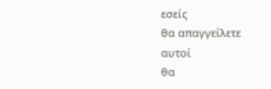εσείς
θα απαγγείλετε
αυτοί
θα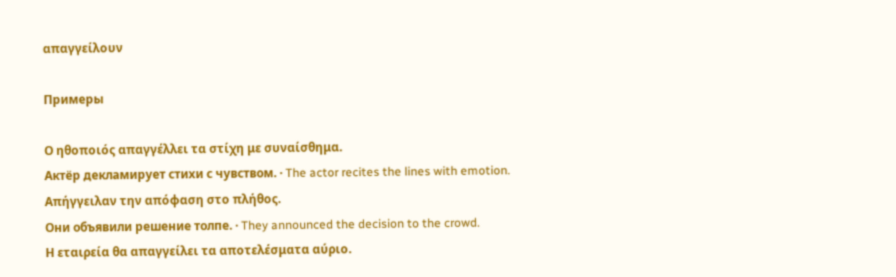απαγγείλουν

Примеры

Ο ηθοποιός απαγγέλλει τα στίχη με συναίσθημα.
Актёр декламирует стихи с чувством. · The actor recites the lines with emotion.
Απήγγειλαν την απόφαση στο πλήθος.
Они объявили решение толпе. · They announced the decision to the crowd.
Η εταιρεία θα απαγγείλει τα αποτελέσματα αύριο.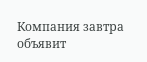Компания завтра объявит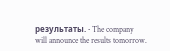результаты. · The company will announce the results tomorrow.